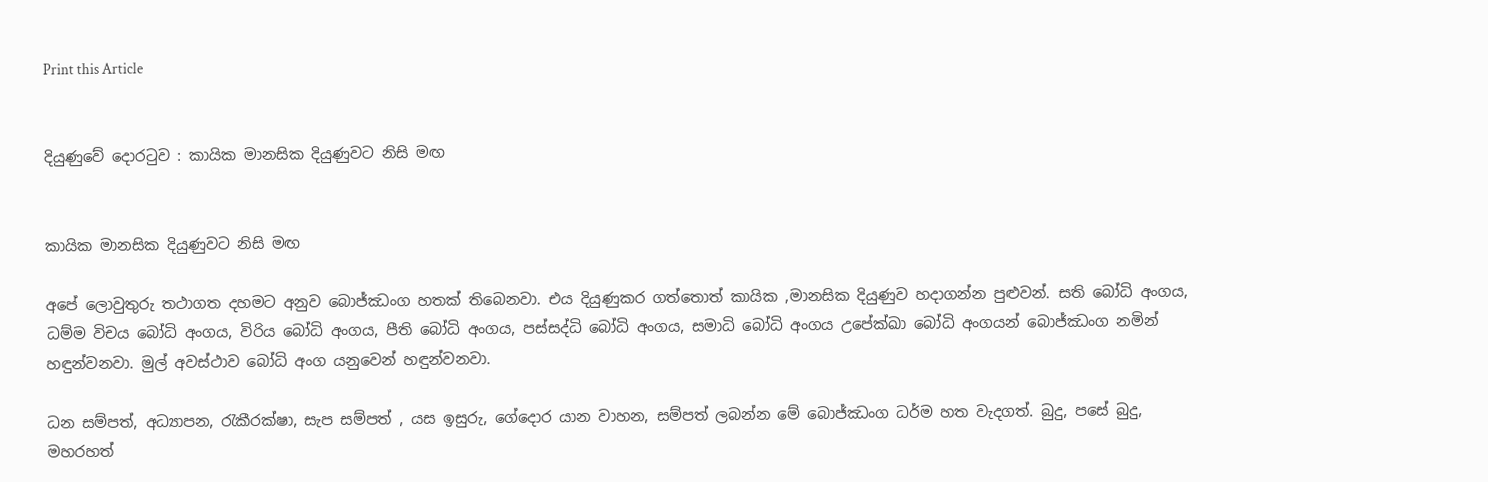Print this Article


දියුණුවේ දොරටුව : කායික මානසික දියුණුවට නිසි මඟ


කායික මානසික දියුණුවට නිසි මඟ

අපේ ලොවුතුරු තථාගත දහමට අනුව බොජ්ඣංග හතක් තිබෙනවා. එය දියුණුකර ගත්තොත් කායික ,මානසික දියුණුව හදාගන්න පුළුවන්. සති බෝධි අංගය, ධම්ම විචය බෝධි අංගය, විරිය බෝධි අංගය, පීති බෝධි අංගය, පස්සද්ධි බෝධි අංගය, සමාධි බෝධි අංගය උපේක්ඛා බෝධි අංගයන් බොජ්ඣංග නමින් හඳුන්වනවා. මුල් අවස්ථාව බෝධි අංග යනුවෙන් හඳුන්වනවා.

ධන සම්පත්, අධ්‍යාපන, රැකීරක්ෂා, සැප සම්පත් , යස ඉසුරු, ගේදොර යාන වාහන, සම්පත් ලබන්න මේ බොජ්ඣංග ධර්ම හත වැදගත්. බුදු, පසේ බුදු, මහරහත්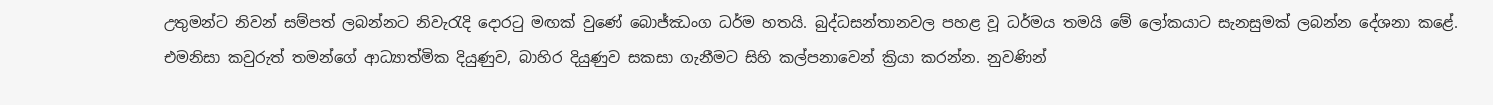උතුමන්ට නිවන් සම්පත් ලබන්නට නිවැරැදි දොරටු මඟක් වුණේ බොජ්ඣංග ධර්ම හතයි. බුද්ධසන්තානවල පහළ වූ ධර්මය තමයි මේ ලෝකයාට සැනසුමක් ලබන්න දේශනා කළේ. එමනිසා කවුරුත් තමන්ගේ ආධ්‍යාත්මික දියුණුව, බාහිර දියුණුව සකසා ගැනීමට සිහි කල්පනාවෙන් ක්‍රියා කරන්න. නුවණින්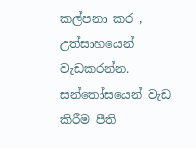කල්පනා කර , උත්සාහයෙන් වැඩකරන්න. සන්තෝසයෙන් වැඩ කිරීම පීති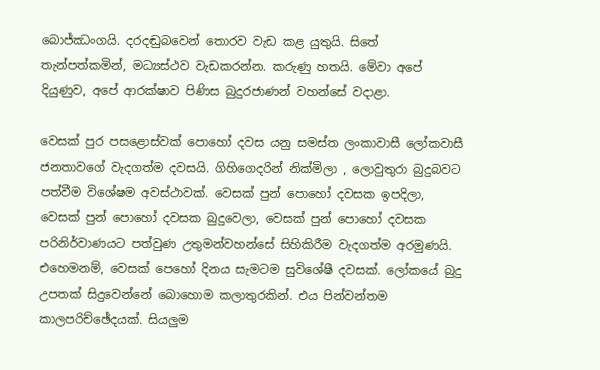බොජ්ඣංගයි. දරදඬුබවෙන් තොරව වැඩ කළ යුතුයි. සිතේ තැන්පත්කමින්, මධ්‍යස්ථව වැඩකරන්න. කරුණු හතයි. මේවා අපේ දියුණුව, අපේ ආරක්ෂාව පිණිස බුදුරජාණන් වහන්සේ වදාළා.

වෙසක් පුර පසළොස්වක් පොහෝ දවස යනු සමස්ත ලංකාවාසී ලෝකවාසී ජනතාවගේ වැදගත්ම දවසයි. ගිහිගෙදරින් නික්මිලා , ලොවුතුරා බුදුබවට පත්වීම විශේෂම අවස්ථාවක්. වෙසක් පුන් පොහෝ දවසක ඉපදිලා, වෙසක් පුන් පොහෝ දවසක බුදුවෙලා, වෙසක් පුන් පොහෝ දවසක පරිනිර්වාණයට පත්වුණ උතුමන්වහන්සේ සිහිකිරීම වැදගත්ම අරමුණයි. එහෙමනම්, වෙසක් පෙහෝ දිනය සැමටම සුවිශේෂී දවසක්. ලෝකයේ බුදු උපතක් සිදුවෙන්නේ බොහොම කලාතුරකින්. එය පින්වන්තම කාලපරිච්ඡේදයක්. සියලුම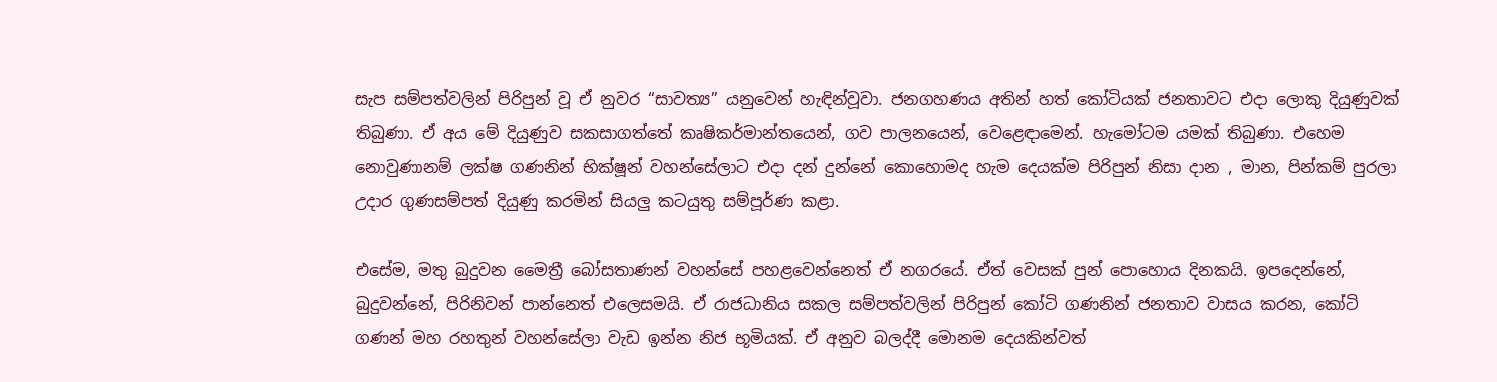සැප සම්පත්වලින් පිරිපුන් වූ ඒ නුවර “සාවත්‍ය” යනුවෙන් හැඳින්වූවා. ජනගහණය අතින් හත් කෝටියක් ජනතාවට එදා ලොකු දියුණුවක් තිබුණා. ඒ අය මේ දියුණුව සකසාගත්තේ කෘෂිකර්මාන්තයෙන්, ගව පාලනයෙන්, වෙළෙඳාමෙන්. හැමෝටම යමක් තිබුණා. එහෙම නොවුණානම් ලක්ෂ ගණනින් භික්ෂූන් වහන්සේලාට එදා දන් දුන්නේ කොහොමද හැම දෙයක්ම පිරිපුන් නිසා දාන , මාන, පින්කම් පුරලා උදාර ගුණසම්පත් දියුණු කරමින් සියලු කටයුතු සම්පූර්ණ කළා.

එසේම, මතු බුදුවන මෛත්‍රී බෝසතාණන් වහන්සේ පහළවෙන්නෙත් ඒ නගරයේ. ඒත් වෙසක් පුන් පොහොය දිනකයි. ඉපදෙන්නේ, බුදුවන්නේ, පිරිනිවන් පාන්නෙත් එලෙසමයි. ඒ රාජධානිය සකල සම්පත්වලින් පිරිපුන් කෝටි ගණනින් ජනතාව වාසය කරන, කෝටි ගණන් මහ රහතුන් වහන්සේලා වැඩ ඉන්න නිජ භූමියක්. ඒ අනුව බලද්දී මොනම දෙයකින්වත්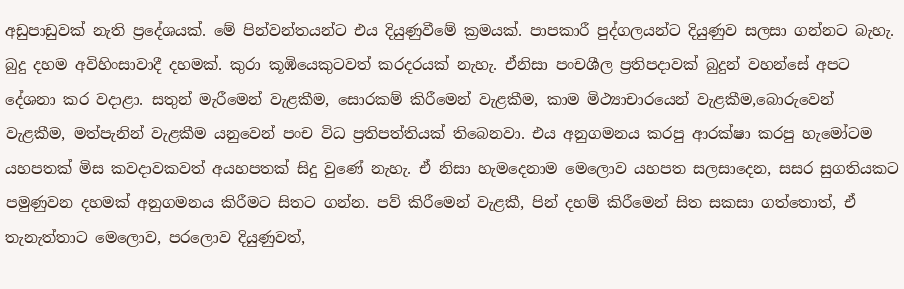අඩුපාඩුවක් නැති ප්‍රදේශයක්. මේ පින්වන්තයන්ට එය දියුණුවීමේ ක්‍රමයක්. පාපකාරී පුද්ගලයන්ට දියුණුව සලසා ගන්නට බැහැ. බුදු දහම අවිහිංසාවාදී දහමක්. කුරා කූඹියෙකුටවත් කරදරයක් නැහැ. ඒනිසා පංචශීල ප්‍රතිපදාවක් බුදුන් වහන්සේ අපට දේශනා කර වදාළා. සතුන් මැරීමෙන් වැළකීම, සොරකම් කිරීමෙන් වැළකීම, කාම මිථ්‍යාචාරයෙන් වැළකීම,බොරුවෙන් වැළකීම, මත්පැනින් වැළකීම යනුවෙන් පංච විධ ප්‍රතිපත්තියක් තිබෙනවා. එය අනුගමනය කරපු ආරක්ෂා කරපු හැමෝටම යහපතක් මිස කවදාවකවත් අයහපතක් සිදු වුණේ නැහැ. ඒ නිසා හැමදෙනාම මෙලොව යහපත සලසාදෙන, සසර සුගතියකට පමුණුවන දහමක් අනුගමනය කිරීමට සිතට ගන්න. පව් කිරීමෙන් වැළකී, පින් දහම් කිරීමෙන් සිත සකසා ගත්තොත්, ඒ තැනැත්තාට මෙලොව, පරලොව දියුණුවත්,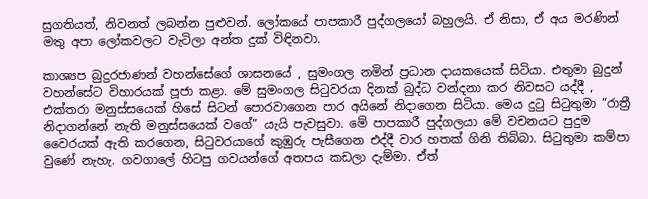සුගතියත්, නිවනත් ලබන්න පුළුවන්. ලෝකයේ පාපකාරී පුද්ගලයෝ බහුලයි. ඒ නිසා, ඒ අය මරණින් මතු අපා ලෝකවලට වැටිලා අන්ත දුක් විඳිනවා.

කාශ්‍යප බුදුරජාණන් වහන්සේගේ ශාසනයේ , සුමංගල නමින් ප්‍රධාන දායකයෙක් සිටියා. එතුමා බුදුන් වහන්සේට විහාරයක් පූජා කළා. මේ සුමංගල සිටුවරයා දිනක් බුද්ධ වන්දනා කර නිවසට යද්දී , එක්තරා මනුස්සයෙක් හිසේ සිටන් පොරවාගෙන පාර අයිනේ නිදාගෙන සිටියා. මෙය දුටු සිටුතුමා “රාත්‍රී නිදාගන්නේ නැති මනුස්සයෙක් වගේ” යැයි පැවසුවා. මේ පාපකාරී පුද්ගලයා මේ වචනයට පුදුම වෛරයක් ඇති කරගෙන, සිටුවරයාගේ කුඹුරු පැසීගෙන එද්දී වාර හතක් ගිනි තිබ්බා. සිටුතුමා කම්පා වුණේ නැහැ. ගවගාලේ හිටපු ගවයන්ගේ අතපය කඩලා දැම්මා. ඒත්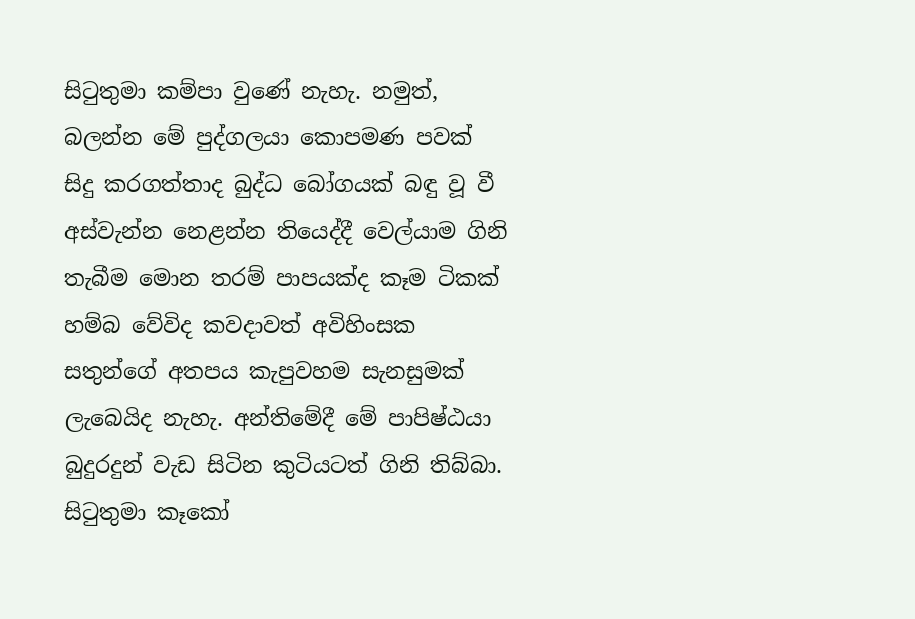සිටුතුමා කම්පා වුණේ නැහැ. නමුත්, බලන්න මේ පුද්ගලයා කොපමණ පවක් සිදු කරගත්තාද බුද්ධ බෝගයක් බඳු වූ වී අස්වැන්න නෙළන්න තියෙද්දී වෙල්යාම ගිනි තැබීම මොන තරම් පාපයක්ද කෑම ටිකක් හම්බ වේවිද කවදාවත් අවිහිංසක සතුන්ගේ අතපය කැපුවහම සැනසුමක් ලැබෙයිද නැහැ. අන්තිමේදී මේ පාපිෂ්ඨයා බුදුරදුන් වැඩ සිටින කුටියටත් ගිනි තිබ්බා. සිටුතුමා කෑකෝ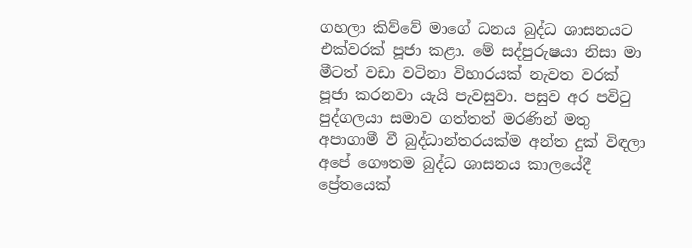ගහලා කිව්වේ මාගේ ධනය බුද්ධ ශාසනයට එක්වරක් පූජා කළා. මේ සද්පුරුෂයා නිසා මා මීටත් වඩා වටිනා විහාරයක් නැවත වරක් පූජා කරනවා යැයි පැවසුවා. පසුව අර පවිටු පුද්ගලයා සමාව ගත්තත් මරණින් මතු අපාගාමී වී බුද්ධාන්තරයක්ම අන්ත දුක් විඳලා අපේ ගෞතම බුද්ධ ශාසනය කාලයේදී ප්‍රේතයෙක්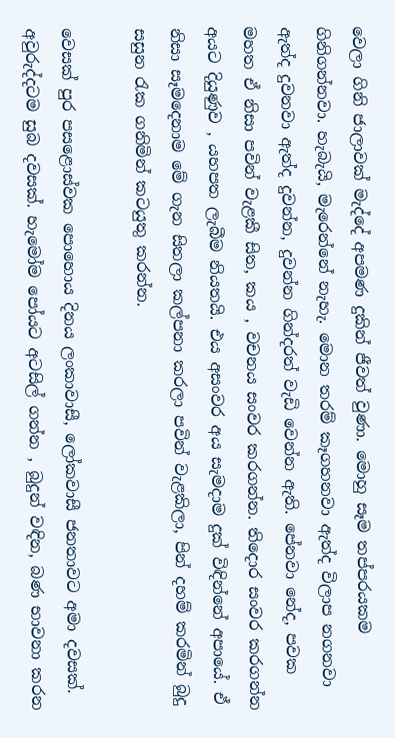වෙලා ගිනි ජාලාවක් මැද්දේ අපමණ දුකින් ජීවත් වුණා. මොහු සෑම තප්පරයකම ගිනිගන්නවා. හැබැයි, මැරෙන්නේ නැහැ. මොන තරම් කෑගහනවා ඇත්ද විලාප නගනවා ඇත්ද දුවනවා ඇත්ද දුවන්න, දුවන්න ගින්දරත් වැඩි වෙන්න ඇති. පේනවා නේද, පවක මහත ඒ නිසා පවින් වැළකී සිත, කය , වචනය සංවර කරගන්න. තිදොර සංවර කරගන්න අයට දියුණුව , යහපත ලැබීම නියතයි. එය අසංවර අය සැමදාම දුක් විඳින්නේ අපායේ. ඒ නිසා සෑමදෙනාම මේ ගැන සිතලා කල්පනා කරලා පවින් වැළකිලා, පින් දහම් කරමින් බුදු සසුන රැක ගනිමින් කටයුතු කරන්න.

වෙසක් පුර පසළොස්වක පොහොය දිනය ලංකාවාසී, ලෝකවාසී ජනතාවට අමා දවසක්. අවුරුද්දටම සුබ දවසක්. හැමෝම පෝයට අටසිල් ගන්න , බුදුන් වඳින, බණ භාවනා කරන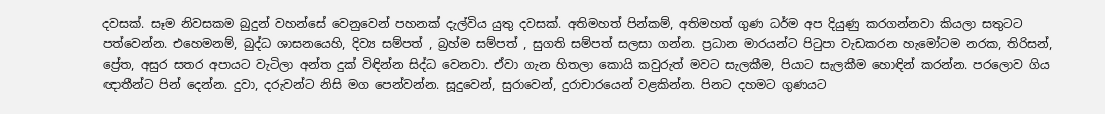දවසක්. සෑම නිවසකම බුදුන් වහන්සේ වෙනුවෙන් පහනක් දැල්විය යුතු දවසක්. අතිමහත් පින්කම්, අතිමහත් ගුණ ධර්ම අප දියුණු කරගන්නවා කියලා සතුටට පත්වෙන්න. එහෙමනම්, බුද්ධ ශාසනයෙහි, දිව්‍ය සම්පත් , බ්‍රහ්ම සම්පත් , සුගති සම්පත් සලසා ගන්න. ප්‍රධාන මාරයන්ට පිටුපා වැඩකරන හැමෝටම නරක, තිරිසන්, ප්‍රේත, අසුර සතර අපායට වැටිලා අන්ත දුක් විඳින්න සිද්ධ වෙනවා. ඒවා ගැන හිතලා කොයි කවුරුත් මවට සැලකීම, පියාට සැලකීම හොඳින් කරන්න. පරලොව ගිය ඥාතීන්ට පින් දෙන්න. දුවා, දරුවන්ට නිසි මග පෙන්වන්න. සූදුවෙන්, සුරාවෙන්, දුරාචාරයෙන් වළකින්න. පිනට දහමට ගුණයට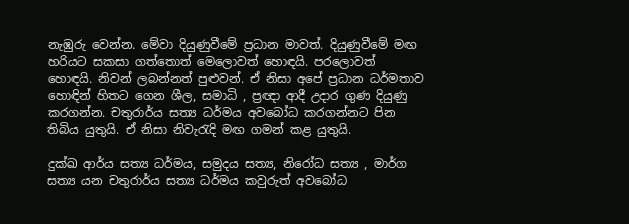නැඹුරු වෙන්න. මේවා දියුණුවීමේ ප්‍රධාන මාවත්. දියුණුවීමේ මඟ හරියට සකසා ගත්තොත් මෙලොවත් හොඳයි. පරලොවත් හොඳයි. නිවන් ලබන්නත් පුළුවන්. ඒ නිසා අපේ ප්‍රධාන ධර්මතාව හොඳින් හිතට ගෙන ශීල, සමාධි , ප්‍රඥා ආදී උදාර ගුණ දියුණු කරගන්න. චතුරාර්ය සත්‍ය ධර්මය අවබෝධ කරගන්නට පින තිබිය යුතුයි. ඒ නිසා නිවැරැදි මඟ ගමන් කළ යුතුයි.

දුක්ඛ ආර්ය සත්‍ය ධර්මය, සමුදය සත්‍ය, නිරෝධ සත්‍ය , මාර්ග සත්‍ය යන චතුරාර්ය සත්‍ය ධර්මය කවුරුත් අවබෝධ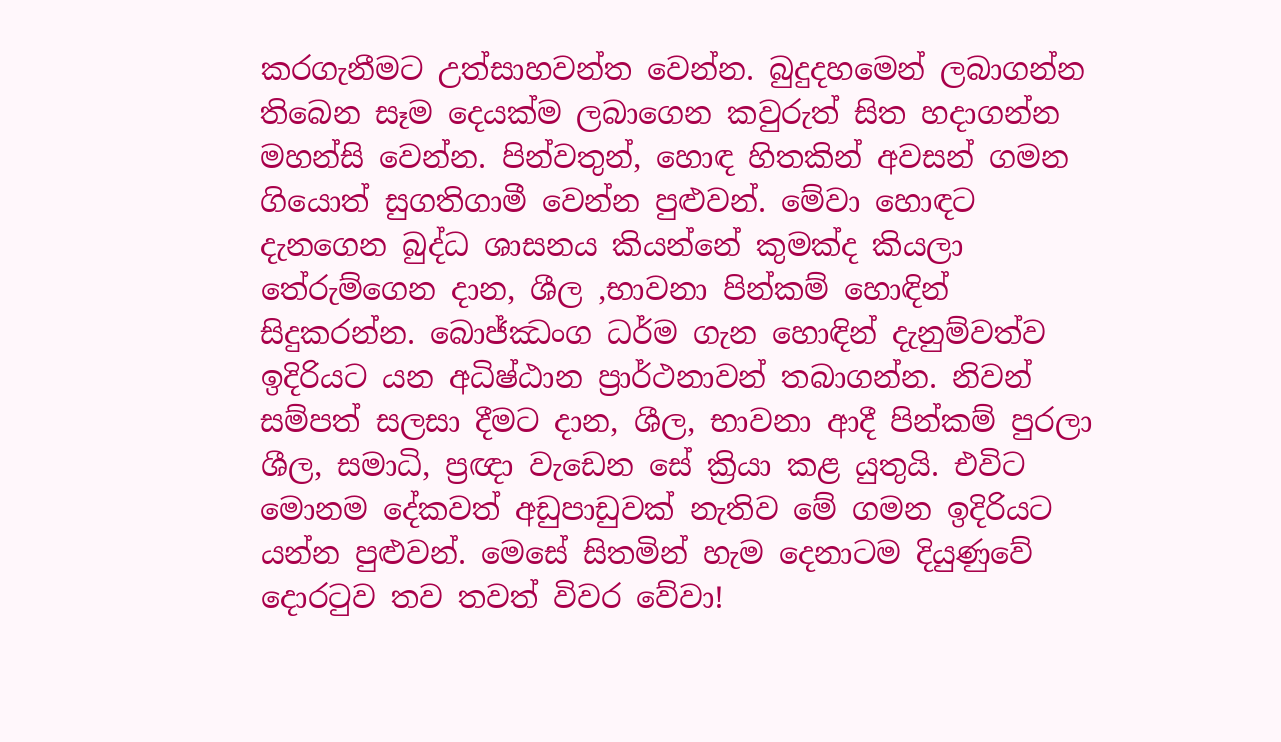කරගැනීමට උත්සාහවන්ත වෙන්න. බුදුදහමෙන් ලබාගන්න තිබෙන සෑම දෙයක්ම ලබාගෙන කවුරුත් සිත හදාගන්න මහන්සි වෙන්න. පින්වතුන්, හොඳ හිතකින් අවසන් ගමන ගියොත් සුගතිගාමී වෙන්න පුළුවන්. මේවා හොඳට දැනගෙන බුද්ධ ශාසනය කියන්නේ කුමක්ද කියලා තේරුම්ගෙන දාන, ශීල ,භාවනා පින්කම් හොඳින් සිදුකරන්න. බොජ්ඣංග ධර්ම ගැන හොඳින් දැනුම්වත්ව ඉදිරියට යන අධිෂ්ඨාන ප්‍රාර්ථනාවන් තබාගන්න. නිවන් සම්පත් සලසා දීමට දාන, ශීල, භාවනා ආදී පින්කම් පුරලා ශීල, සමාධි, ප්‍රඥා වැඩෙන සේ ක්‍රියා කළ යුතුයි. එවිට මොනම දේකවත් අඩුපාඩුවක් නැතිව මේ ගමන ඉදිරියට යන්න පුළුවන්. මෙසේ සිතමින් හැම දෙනාටම දියුණුවේ දොරටුව තව තවත් විවර වේවා!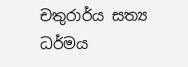චතුරාර්ය සත්‍ය ධර්මය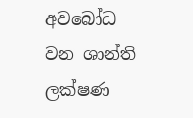අවබෝධ වන ශාන්ති ලක්ෂණ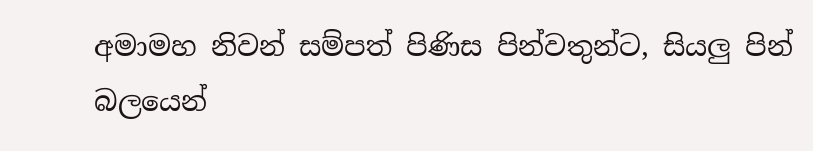අමාමහ නිවන් සම්පත් පිණිස පින්වතුන්ට, සියලු පින් බලයෙන්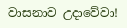වාසනාව උදාවේවා!